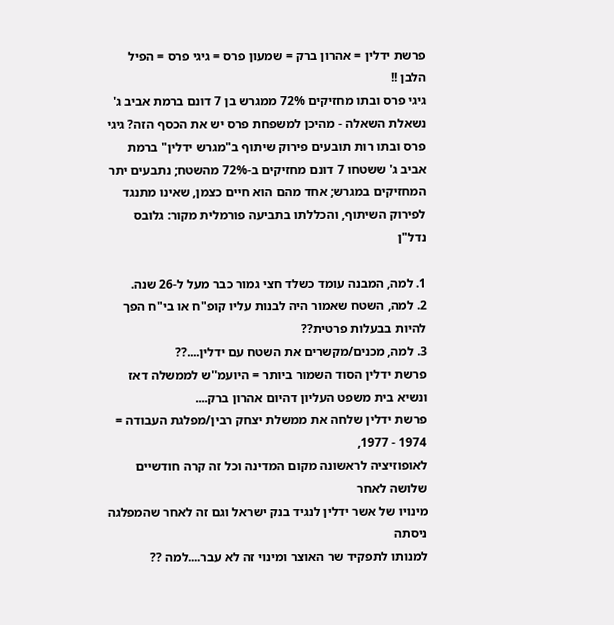פרשת ידלין = אהרון ברק = שמעון פרס = גיגי פרס = הפיל הלבן !!
גיגי פרס ובתו מחזיקים 72% ממגרש בן 7 דונם ברמת אביב ג' נשאלת השאלה - מהיכן למשפחת פרס יש את הכסף הזה? גיגי פרס ובתו רות תובעים פירוק שיתוף ב"מגרש ידלין" ברמת אביב ג' ששטחו 7 דונם מחזיקים ב-72% מהשטח; נתבעים יתר המחזיקים במגרש; אחד מהם הוא חיים כצמן, שאינו מתנגד לפירוק השיתוף, והכללתו בתביעה פורמלית מקור: גלובס נדל"ן

1. למה, המבנה עומד כשלד חצי גמור כבר מעל ל-26 שנה.
2. למה, השטח שאמור היה לבנות עליו קופ"ח או בי"ח הפך להיות בבעלות פרטית??
3. למה, מכנים/מקשרים את השטח עם ידלין....??
פרשת ידלין הסוד השמור ביותר = היועמ''ש לממשלה דאז ונשיא בית משפט העליון דהיום אהרון ברק....
פרשת ידלין שלחה את ממשלת יצחק רבין/מפלגת העבודה = 1974 - 1977,
לאופוזיציה לראשונה מקום המדינה וכל זה קרה חודשיים שלושה לאחר
מינויו של אשר ידלין לנגיד בנק ישראל וגם זה לאחר שהמפלגה ניסתה
למנותו לתפקיד שר האוצר ומינוי זה לא עבר....למה ??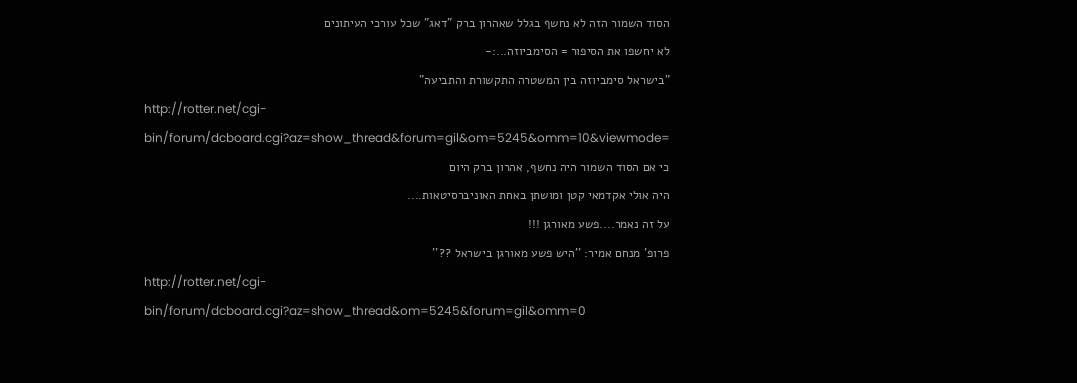הסוד השמור הזה לא נחשף בגלל שאהרון ברק "דאג" שכל עורכי העיתונים
לא יחשפו את הסיפור = הסימביוזה...:-
"בישראל סימביוזה בין המשטרה התקשורת והתביעה"
http://rotter.net/cgi-bin/forum/dcboard.cgi?az=show_thread&forum=gil&om=5245&omm=10&viewmode=
כי אם הסוד השמור היה נחשף, אהרון ברק היום
היה אולי אקדמאי קטן ומושתן באחת האוניברסיטאות....
על זה נאמר....פשע מאורגן !!!
פרופ' מנחם אמיר: ''היש פשע מאורגן בישראל ??''
http://rotter.net/cgi-bin/forum/dcboard.cgi?az=show_thread&om=5245&forum=gil&omm=0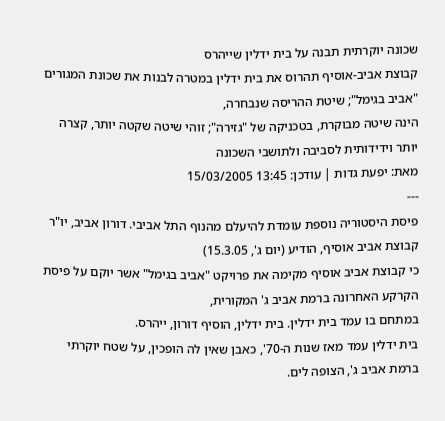שכונה יוקרתית תבנה על בית ידלין שייהרס
קבוצת אביב-אוסיף תהרוס את בית ידלין במטרה לבנות את שכונת המגורים "אביב בגימל"; שיטת ההריסה שנבחרה,
הינה שיטה מבוקרת, בטכניקה של "גזירה"; זוהי שיטה שקטה יותר, קצרה יותר וידידותית לסביבה ולתושבי השכונה
מאת: יפעת גדות | עודכן: 13:45 15/03/2005
---
פיסת היסטוריה נוספת עומדת להיעלם מהנוף התל אביבי. דורון אביב, יו"ר קבוצת אביב אוסיף, הודיע (יום ג', 15.3.05)
כי קבוצת אביב אוסיף מקימה את פרויקט "אביב בגימל" אשר יוקם על פיסת הקרקע האחרונה ברמת אביב ג' המקורית,
במתחם בו עמד בית ידלין. בית ידלין, הוסיף דורון, ייהרס.
בית ידלין עמד מאז שנות ה-70', כאבן שאין לה הופכין, על שטח יוקרתי ברמת אביב ג', הצופה לים.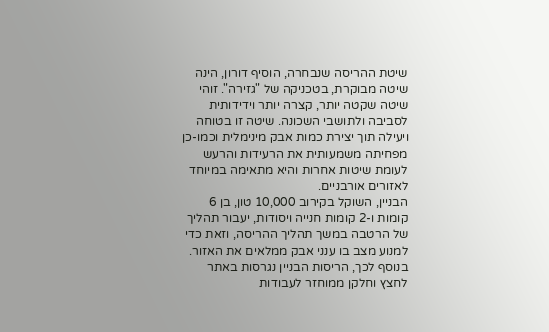שיטת ההריסה שנבחרה, הוסיף דורון, הינה שיטה מבוקרת, בטכניקה של "גזירה". זוהי שיטה שקטה יותר, קצרה יותר וידידותית
לסביבה ולתושבי השכונה. שיטה זו בטוחה ויעילה תוך יצירת כמות אבק מינימלית וכמו-כן מפחיתה משמעותית את הרעידות והרעש
לעומת שיטות אחרות והיא מתאימה במיוחד לאזורים אורבניים.
הבניין, השוקל בקירוב 10,000 טון, בן 6 קומות ו-2 קומות חנייה ויסודות, יעבור תהליך של הרטבה במשך תהליך ההריסה, וזאת כדי
למנוע מצב בו ענני אבק ממלאים את האזור.
בנוסף לכך, הריסות הבניין נגרסות באתר לחצץ וחלקן ממוחזר לעבודות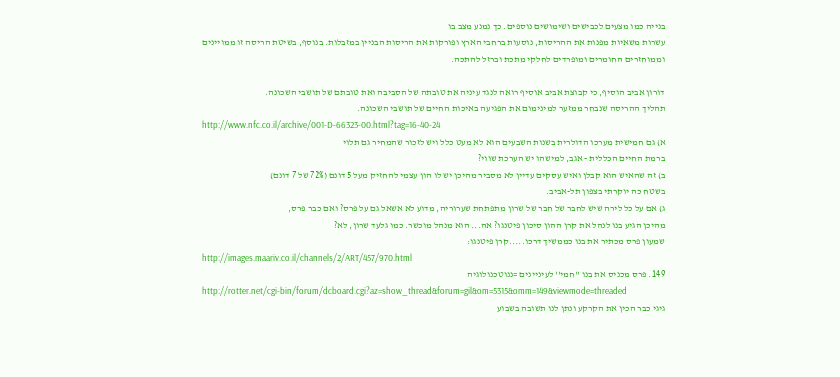בנייה כמו מצעים לכבישים ושימושים נוספים. כך נמנע מצב בו
עשרות משאיות מפנות את ההריסות, נוסעות ברחבי הארץ ופורקות את הריסות הבניין במזבלות. בנוסף, בשיטת הריסה זו ממויינים
וממוחזרים החומרים ומופרדים לחלקי מתכת וברזל להתכה.

דורון אביב הוסיף, כי קבוצת אביב אוסיף רואה לנגד עיניה את טובתה של הסביבה ואת טובתם של תושבי השכונה.
תהליך ההריסה שנבחר ממזער למינימום את הפגיעה באיכות החיים של תושבי השכונה.
http://www.nfc.co.il/archive/001-D-66323-00.html?tag=16-40-24
א) גם חמישית מערכו הדולרית בשנות השבעים הוא לא מעט כלל ויש לזכור שהמחיר גם תלוי
ברמת החיים הכללית - אגב, למישהו יש הערכת שווי?
ב) זה שהאיש הוא קבלן ואיש עסקים עדיין לא מסביר מהיכן יש לו הון עצמי להחזיק מעל 5 דונם (72% של 7 דונם)
בשטח כה יוקרתי בצפון תל-אביב.
ג) אם על כל לירה שיש לחבר של חבר של שרון מתפתחת שערוריה, מדוע לא אשאל גם על פרס? ואם כבר פרס,
מהיכן הגיע בנו לנהל את קרן ההון סיכון פיטנגו? אה... הוא מנהל מוכשר. כמו גלעד שרון, לא?
שמעון פרס מכתיר את בנו כממשיך דרכו.....קרן פיטנגו:
http://images.maariv.co.il/channels/2/ART/457/970.html
149. פרס מכניס את בנו ''חמי'' לעיניינים =ננוטכנולוגיה
http://rotter.net/cgi-bin/forum/dcboard.cgi?az=show_thread&forum=gil&om=5315&omm=149&viewmode=threaded
גיגי כבר הכין את הקרקע ונתן לנו תשובה בשבוע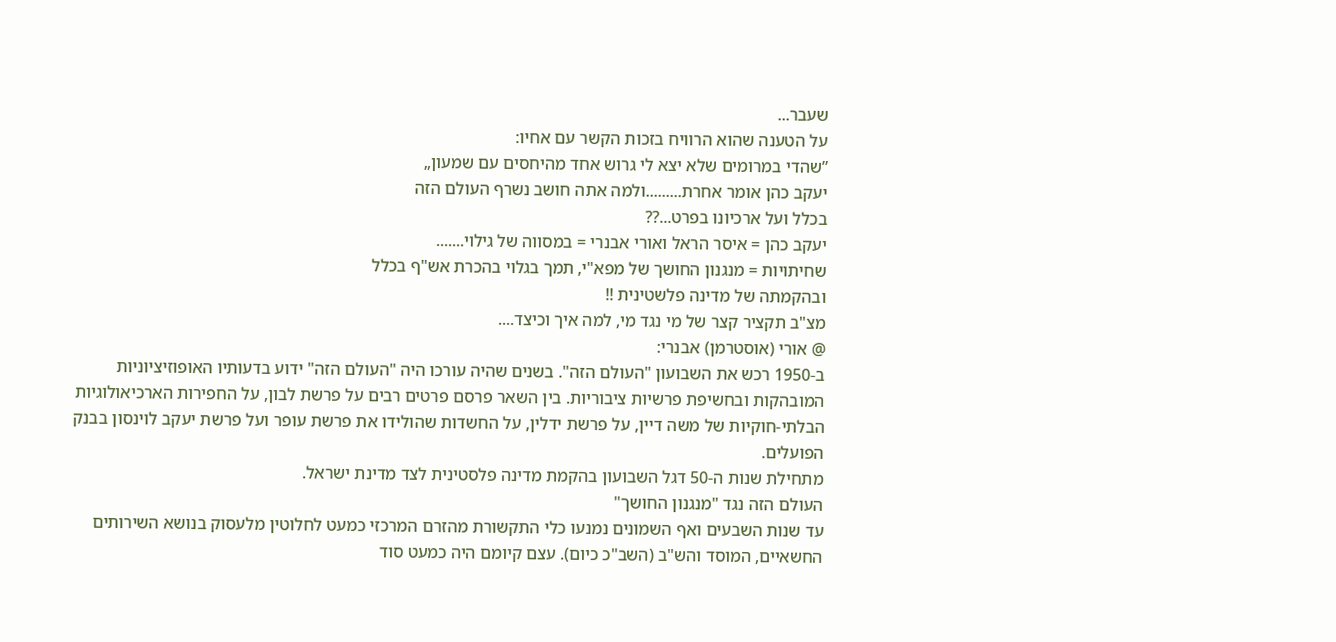שעבר...
על הטענה שהוא הרוויח בזכות הקשר עם אחיו:
”שהדי במרומים שלא יצא לי גרוש אחד מהיחסים עם שמעון„
יעקב כהן אומר אחרת.........ולמה אתה חושב נשרף העולם הזה
בכלל ועל ארכיונו בפרט...??
יעקב כהן = איסר הראל ואורי אבנרי = במסווה של גילוי.......
שחיתויות = מנגנון החושך של מפא"י, תמך בגלוי בהכרת אש"ף בכלל
ובהקמתה של מדינה פלשטינית !!
מצ"ב תקציר קצר של מי נגד מי, למה איך וכיצד....
@ אורי (אוסטרמן) אבנרי:
ב-1950 רכש את השבועון "העולם הזה". בשנים שהיה עורכו היה "העולם הזה" ידוע בדעותיו האופוזיציוניות המובהקות ובחשיפת פרשיות ציבוריות. בין השאר פרסם פרטים רבים על פרשת לבון, על החפירות הארכיאולוגיות הבלתי-חוקיות של משה דיין, על פרשת ידלין, על החשדות שהולידו את פרשת עופר ועל פרשת יעקב לוינסון בבנק הפועלים.
מתחילת שנות ה-50 דגל השבועון בהקמת מדינה פלסטינית לצד מדינת ישראל.
העולם הזה נגד "מנגנון החושך"
עד שנות השבעים ואף השמונים נמנעו כלי התקשורת מהזרם המרכזי כמעט לחלוטין מלעסוק בנושא השירותים החשאיים, המוסד והש"ב (השב"כ כיום). עצם קיומם היה כמעט סוד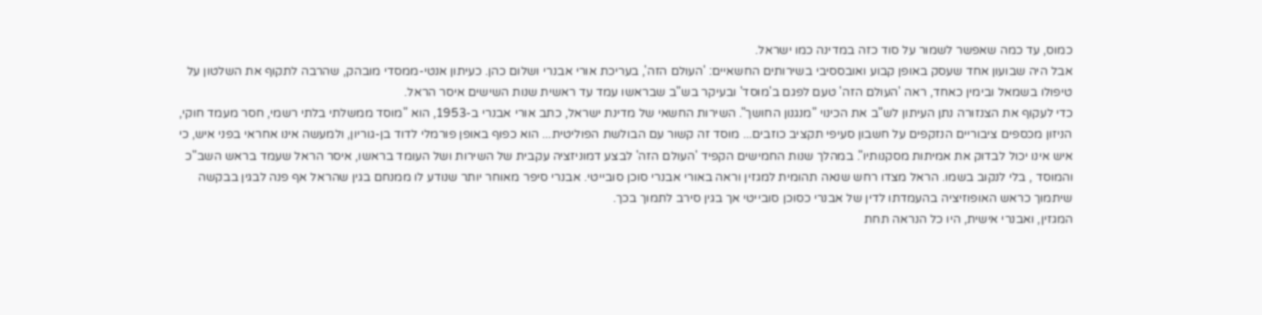כמוס, עד כמה שאפשר לשמור על סוד כזה במדינה כמו ישראל.
אבל היה שבועון אחד שעסק באופן קבוע ואובססיבי בשירותים החשאיים: 'העולם הזה', בעריכת אורי אבנרי ושלום כהן. כעיתון אנטי-ממסדי מובהק, שהרבה לתקוף את השלטון על טיפולו בשמאל ובימין כאחד, ראה 'העולם הזה' טעם לפגם ב'מוסד' ובעיקר בש"ב שבראשו עמד עד ראשית שנות השישים איסר הראל.
כדי לעקוף את הצנזורה נתן העיתון לש"ב את הכינוי "מנגנון החושך". השירות החשאי של מדינת ישראל, כתב אורי אבנרי ב-1953, הוא "מוסד ממשלתי בלתי רשמי, חסר מעמד חוקי, הניזון מכספים ציבוריים הנזקפים על חשבון סעיפי תקציב כוזבים... מוסד זה קשור עם הבולשת הפוליטית... הוא כפוף באופן פורמלי לדוד בן-גוריון, ולמעשה אינו אחראי בפני איש, כי איש אינו יכול לבדוק את אמיתות מסקנותיו". במהלך שנות החמישים הקפיד 'העולם הזה' לבצע דמוניזציה עקבית של השירות ושל העומד בראשו, איסר הראל שעמד בראש השב"כ והמוסד , בלי לנקוב בשמו. הראל מצדו רחש שנאה תהומית למגזין וראה באורי אבנרי סוכן סובייטי. אבנרי סיפר מאוחר יותר שנודע לו ממנחם בגין שהראל אף פנה לבגין בבקשה שיתמוך כראש האופוזיציה בהעמדתו לדין של אבנרי כסוכן סובייטי אך בגין סירב לתמוך בכך.
המגזין, ואבנרי אישית, היו כל הנראה תחת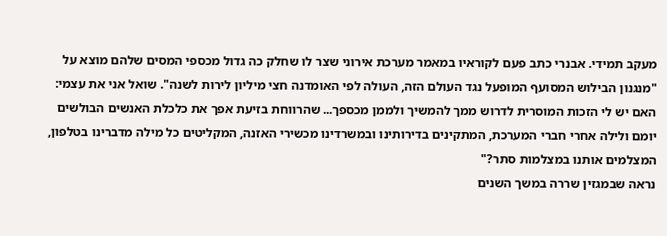מעקב תמידי. אבנרי כתב פעם לקוראיו במאמר מערכת אירוני שצר לו שחלק כה גדול מכספי המסים שלהם מוצא על "מנגנון הבילוש המסועף המופעל נגד העולם הזה, העולה לפי האומדנה חצי מיליון לירות לשנה". שואל אני את עצמי: האם יש לי הזכות המוסרית לדרוש ממך להמשיך ולממן מכספך... שהרווחת בזיעת אפך את כלכלת האנשים הבולשים יומם ולילה אחרי חברי המערכת, המתקינים בדירותינו ובמשרדינו מכשירי האזנה, המקליטים כל מילה מדברינו בטלפון, המצלמים אותנו במצלמות סתר?"
נראה שבמגזין שררה במשך השנים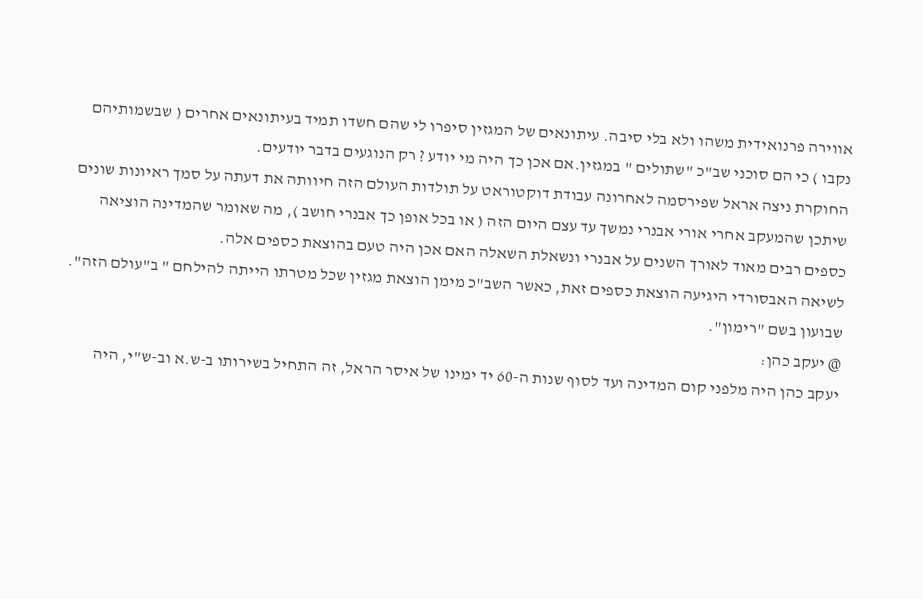אווירה פרנואידית משהו ולא בלי סיבה. עיתונאים של המגזין סיפרו לי שהם חשדו תמיד בעיתונאים אחרים ( שבשמותיהם נקבו ) כי הם סוכני שב"כ "שתולים " במגזין.אם אכן כך היה מי יודע ? רק הנוגעים בדבר יודעים.
החוקרת ניצה אראל שפירסמה לאחרונה עבודת דוקטוראט על תולדות העולם הזה חיוותה את דעתה על סמך ראיונות שונים שיתכן שהמעקב אחרי אורי אבנרי נמשך עד עצם היום הזה ( או בכל אופן כך אבנרי חושב ), מה שאומר שהמדינה הוציאה כספים רבים מאוד לאורך השנים על אבנרי ונשאלת השאלה האם אכן היה טעם בהוצאת כספים אלה.
לשיאה האבסורדי היגיעה הוצאת כספים זאת, כאשר השב"כ מימן הוצאת מגזין שכל מטרתו הייתה להילחם " ב"עולם הזה". שבועון בשם "רימון".
@ יעקב כהן:
יעקב כהן היה מלפני קום המדינה ועד לסוף שנות ה-60 יד ימינו של איסר הראל, זה התחיל בשירותו ב-ש.א וב-ש"י, היה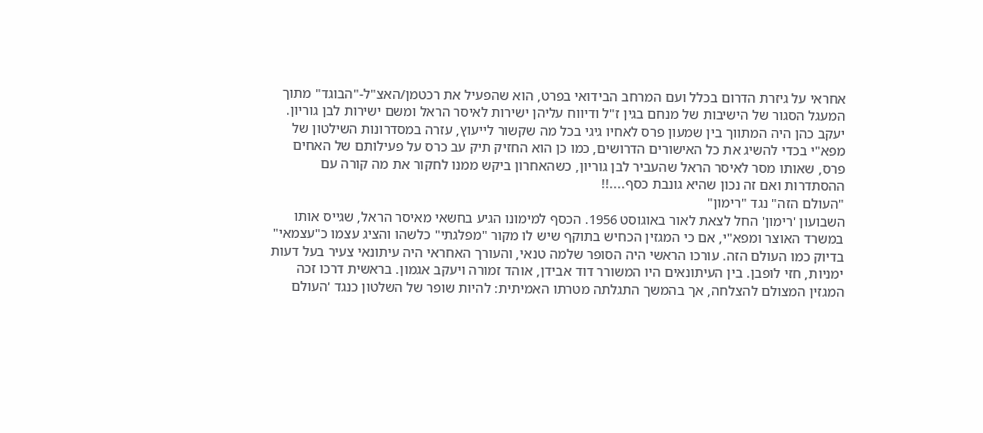אחראי על גיזרת הדרום בכלל ועם המרחב הבידואי בפרט, הוא שהפעיל את רכטמן/האצ"ל-"הבוגד" מתוך המעגל הסגור של הישיבות של מנחם בגין ז"ל ודיווח עליהן ישירות לאיסר הראל ומשם ישירות לבן גוריון. יעקב כהן היה המתווך בין שמעון פרס לאחיו גיגי בכל מה שקשור לייעוץ, עזרה במסדרונות השילטון של מפא"י בכדי להשיג את כל האישורים הדרושים, כמו כן הוא החזיק תיק עב כרס על פעילותם של האחים פרס, שאותו מסר לאיסר הראל שהעביר לבן גוריון, כשהאחרון ביקש ממנו לחקור את מה קורה עם ההסתדרות ואם זה נכון שהיא גונבת כסף....!!
"העולם הזה" נגד "רימון"
השבועון 'רימון' החל לצאת לאור באוגוסט 1956. הכסף למימונו הגיע בחשאי מאיסר הראל, שגייס אותו במשרד האוצר ומפא"י, אם כי המגזין הכחיש בתוקף שיש לו מקור "מפלגתי" כלשהו והציג עצמו כ"עצמאי" בדיוק כמו העולם הזה. עורכו הראשי היה הסופר שלמה טנאי, והעורך האחראי היה עיתונאי צעיר בעל דעות ימניות, חזי לופבן. בין העיתונאים היו המשורר דוד אבידן, אוהד זמורה ויעקב אגמון. בראשית דרכו זכה המגזין המצולם להצלחה, אך בהמשך התגלתה מטרתו האמיתית: להיות שופר של השלטון כנגד 'העולם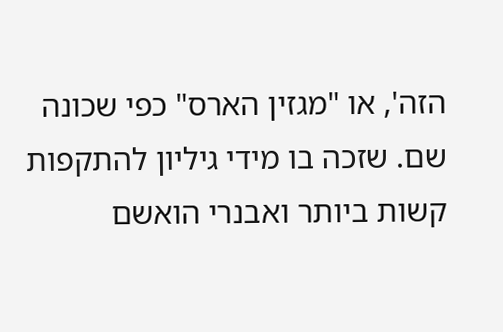הזה', או "מגזין הארס" כפי שכונה שם. שזכה בו מידי גיליון להתקפות קשות ביותר ואבנרי הואשם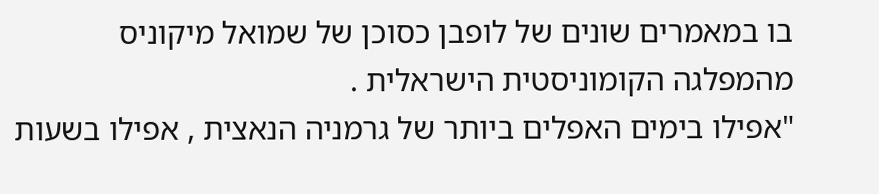בו במאמרים שונים של לופבן כסוכן של שמואל מיקוניס מהמפלגה הקומוניסטית הישראלית .
"אפילו בימים האפלים ביותר של גרמניה הנאצית , אפילו בשעות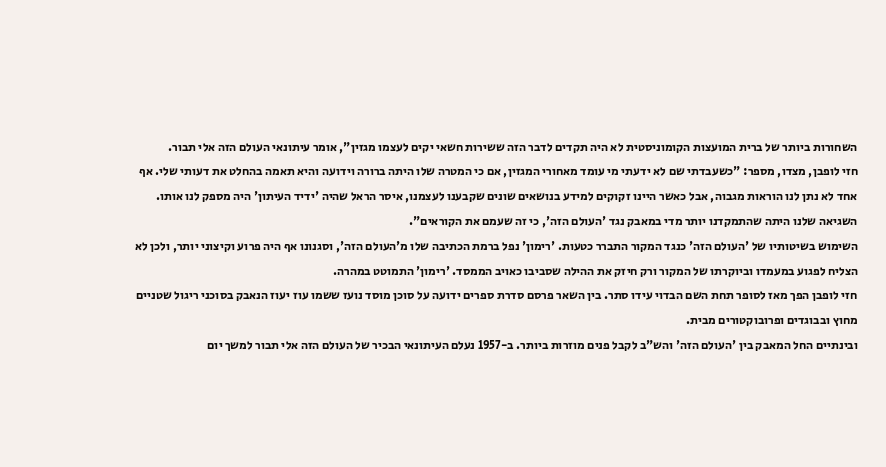השחורות ביותר של ברית המועצות הקומוניסטית לא היה תקדים לדבר הזה ששירות חשאי יקים לעצמו מגזין", אומר עיתונאי העולם הזה אלי תבור.
חזי לופבן, מצדו, מספר: "כשעבדתי שם לא ידעתי מי עומד מאחורי המגזין, אם כי המטרה שלו היתה ברורה וידועה והיא תאמה בהחלט את דעותי שלי. אף אחד לא נתן לנו הוראות מגבוה, אבל כאשר היינו זקוקים למידע בנושאים שונים שקבענו לעצמנו, איסר הראל שהיה 'ידיד העיתון' היה מספק לנו אותו. השגיאה שלנו היתה שהתמקדנו יותר מדי במאבק נגד 'העולם הזה', כי זה שעמם את הקוראים".
השימוש בשיטותיו של 'העולם הזה' כנגד המקור התברר כטעות. 'רימון' נפל ברמת הכתיבה שלו מ'העולם הזה', וסגנונו אף היה פרוע וקיצוני יותר, ולכן לא הצליח לפגוע במעמדו וביוקרתו של המקור ורק חיזק את ההילה שסביבו כאויב הממסד. 'רימון' התמוטט במהרה.
חזי לופבן הפך מאז לסופר תחת השם הבדוי עידו סתר. בין השאר פרסם סדרת ספרים ידועה על סוכן מוסד נועז ששמו עוז יעוז הנאבק בסוכני ריגול שטניים מחוץ ובבוגדים ופרובוקטורים מבית.
ובינתיים החל המאבק בין 'העולם הזה' והש"ב לקבל פנים מוזרות ביותר. ב-1957 נעלם העיתונאי הבכיר של העולם הזה אלי תבור למשך יום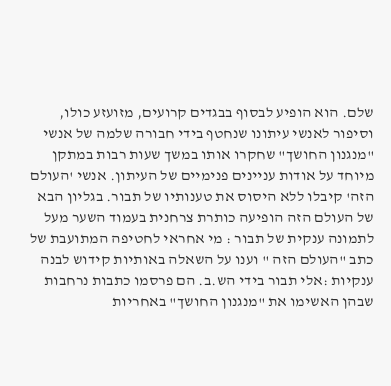שלם. הוא הופיע לבסוף בבגדים קרועים, מזועזע כולו, וסיפור לאנשי עיתונו שנחטף בידי חבורה שלמה של אנשי "מנגנון החושך" שחקרו אותו במשך שעות רבות במתקן מיוחד על אודות עניינים פנימיים של העיתון. אנשי 'העולם הזה' קיבלו ללא היסוס את טענותיו של תבור. בגליון הבא של העולם הזה הופיעה כותרת צרחנית בעמוד השער מעל לתמונה ענקית של תבור : מי אחראי לחטיפה המתועבת של כתב "העולם הזה " וענו על השאלה באותיות קידוש לבנה ענקיות :אלי תבור בידי הש.ב. הם פרסמו כתבות נרחבות שבהן האשימו את "מנגנון החושך" באחריות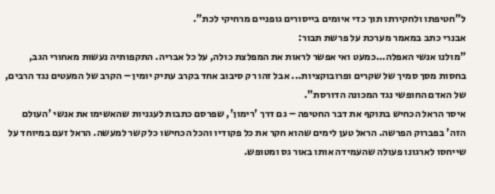ל"חטיפתו ולחקירתו תוך כדי איומים בייסורים גופניים מרחיקי לכת".
אבנרי כתב במאמר מערכת על פרשת תבור:
"מולנו אנשי האפלה...כמעט ואי אפשר לראות את המפלצת כולה, על כל אבריה. התקפותיה נעשות מאחורי הגב, בחסות מסך סמיך של שקרים ופרובוקציות... אבל זהו רק סיבוב אחד בקרב עתיק יומין – הקרב של המעטים נגד הרבים, של האדם החופשי נגד המכונה הדורסת".
איסר הראל הכחיש בתוקף את דבר החטיפה – גם דרך 'רימון', שפרסם כתבות לעגניות שהאשימו את אנשי 'העולם הזה' בפברוק הפרשה. הראל טען לימים שהוא חקר את כל פקודיו והכל הכחישו כל קשר למעשה. הראל זעם במיוחד על שייחסו לארגונו פעולה שהעמידה אותו באור גס ומטופש.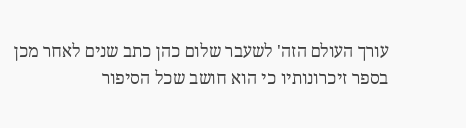עורך העולם הזה' לשעבר שלום כהן כתב שנים לאחר מכן בספר זיכרונותיו כי הוא חושב שכל הסיפור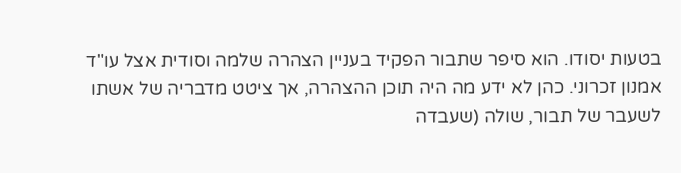בטעות יסודו. הוא סיפר שתבור הפקיד בעניין הצהרה שלמה וסודית אצל עו"ד אמנון זכרוני. כהן לא ידע מה היה תוכן ההצהרה, אך ציטט מדבריה של אשתו לשעבר של תבור, שולה (שעבדה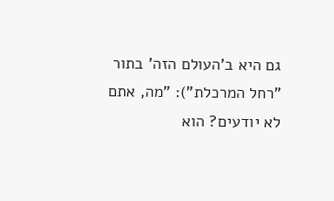גם היא ב'העולם הזה' בתור "רחל המרכלת"): "מה, אתם לא יודעים? הוא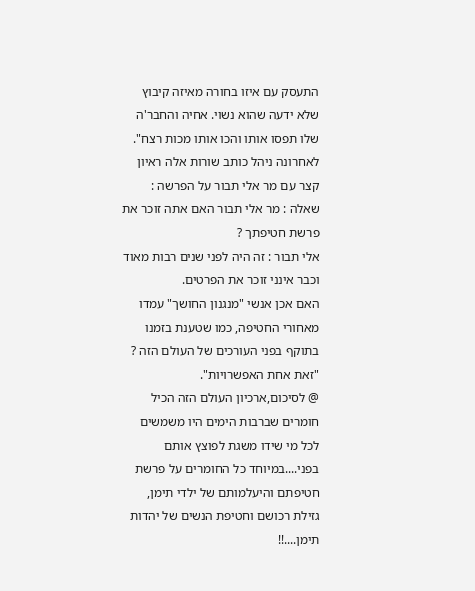התעסק עם איזו בחורה מאיזה קיבוץ שלא ידעה שהוא נשוי. אחיה והחבר'ה שלו תפסו אותו והכו אותו מכות רצח".
לאחרונה ניהל כותב שורות אלה ראיון קצר עם מר אלי תבור על הפרשה :
שאלה : מר אלי תבור האם אתה זוכר את פרשת חטיפתך ?
אלי תבור : זה היה לפני שנים רבות מאוד וכבר אינני זוכר את הפרטים.
האם אכן אנשי "מנגנון החושך" עמדו מאחורי החטיפה, כמו שטענת בזמנו בתוקף בפני העורכים של העולם הזה ?
"זאת אחת האפשרויות".
@ לסיכום,ארכיון העולם הזה הכיל חומרים שברבות הימים היו משמשים לכל מי שידו משגת לפוצץ אותם בפני....במיוחד כל החומרים על פרשת חטיפתם והיעלמותם של ילדי תימן, גזילת רכושם וחטיפת הנשים של יהדות תימן....!!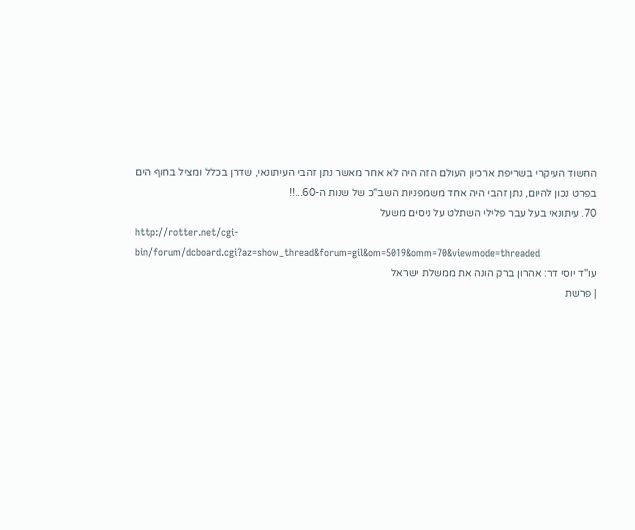החשוד העיקרי בשריפת ארכיון העולם הזה היה לא אחר מאשר נתן זהבי העיתונאי, שדרן בכלל ומציל בחוף הים בפרט נכון להיום, נתן זהבי היה אחד משמפניות השב"כ של שנות ה-60...!!
70. עיתונאי בעל עבר פלילי השתלט על ניסים משעל
http://rotter.net/cgi-bin/forum/dcboard.cgi?az=show_thread&forum=gil&om=5019&omm=70&viewmode=threaded
עו''ד יוסי דר: אהרון ברק הונה את ממשלת ישראל
| פרשת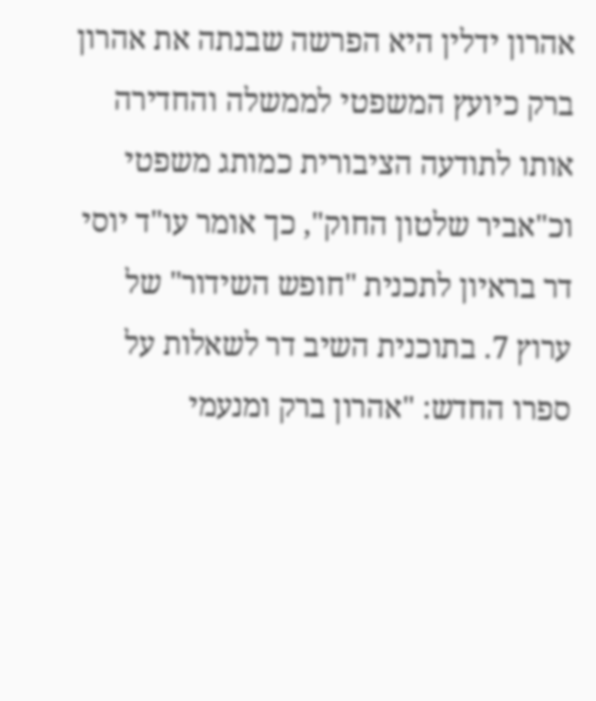אהרון ידלין היא הפרשה שבנתה את אהרון ברק כיועץ המשפטי לממשלה והחדירה אותו לתודעה הציבורית כמותג משפטי וכ"אביר שלטון החוק", כך אומר עו"ד יוסי דר בראיון לתכנית "חופש השידור" של ערוץ 7. בתוכנית השיב דר לשאלות על ספרו החדש: "אהרון ברק ומנעמי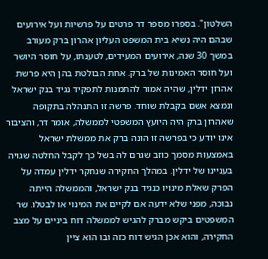השלטון". בספרו מספר דר פרטים על פרשיות ועל אירועים שבהם היה נשיא בית המשפט העליון אהרון ברק מעורב במשך 30 שנה, אירועים המעידים, לטענתו, על חוסר היושר ועל חוסר האמינות של ברק. אחת הבולטת בהן היא פרשת אהרון ידלין, שהיה אמור להתמנות לתפקיד נגיד בנק ישראל ונמצא אשם בקבלת שוחד. פרשה זו התנהלה בתקופה שאהרון ברק היה היועץ המשפטי לממשלה, אומר דר, והציבור אינו יודע כי בפרשה זו הונה ברק את ממשלת ישראל באמצעות מסמך כוזב שגרם לה בשל כך לקבל החלטה שגויה בעניינו של ידלין. במהלך החקירה שנחקר ידלין עמדה על הפרק שאלת מינויו כנגיד בנק ישראל, והממשלה הייתה נבוכה, מפני שלא ידעה אם לקיים את המינוי או לבטלו. שר המשפטים ביקש מברק להגיש לממשלה דוח ביניים על מצב החקירה, והוא אכן הגיש דוח כזה ובו הוא ציין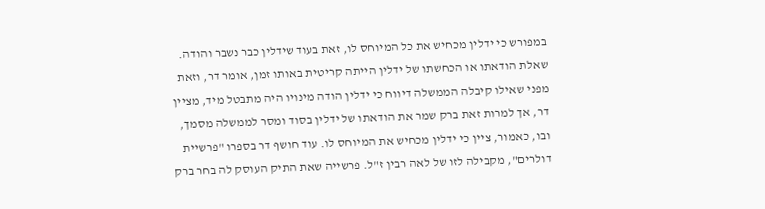במפורש כי ידלין מכחיש את כל המיוחס לו, זאת בעוד שידלין כבר נשבר והודה. שאלת הודאתו או הכחשתו של ידלין הייתה קריטית באותו זמן, אומר דר, וזאת מפני שאילו קיבלה הממשלה דיווח כי ידלין הודה מינויו היה מתבטל מיד, מציין דר, אך למרות זאת ברק שמר את הודאתו של ידלין בסוד ומסר לממשלה מסמך, ובו, כאמור, ציין כי ידלין מכחיש את המיוחס לו. עוד חושף דר בספרו "פרשיית דולרים", מקבילה לזו של לאה רבין ז"ל. פרשייה שאת התיק העוסק לה בחר ברק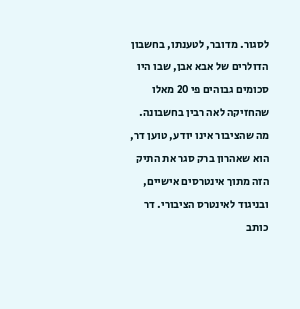לסגור. מדובר, לטענתו, בחשבון הדולרים של אבא אבן, שבו היו סכומים גבוהים פי 20 מאלו שהחזיקה לאה רבין בחשבונה. מה שהציבור אינו יודע, טוען דר, הוא שאהרון ברק סגר את התיק הזה מתוך אינטרסים אישיים, ובניגוד לאינטרס הציבורי. דר כותב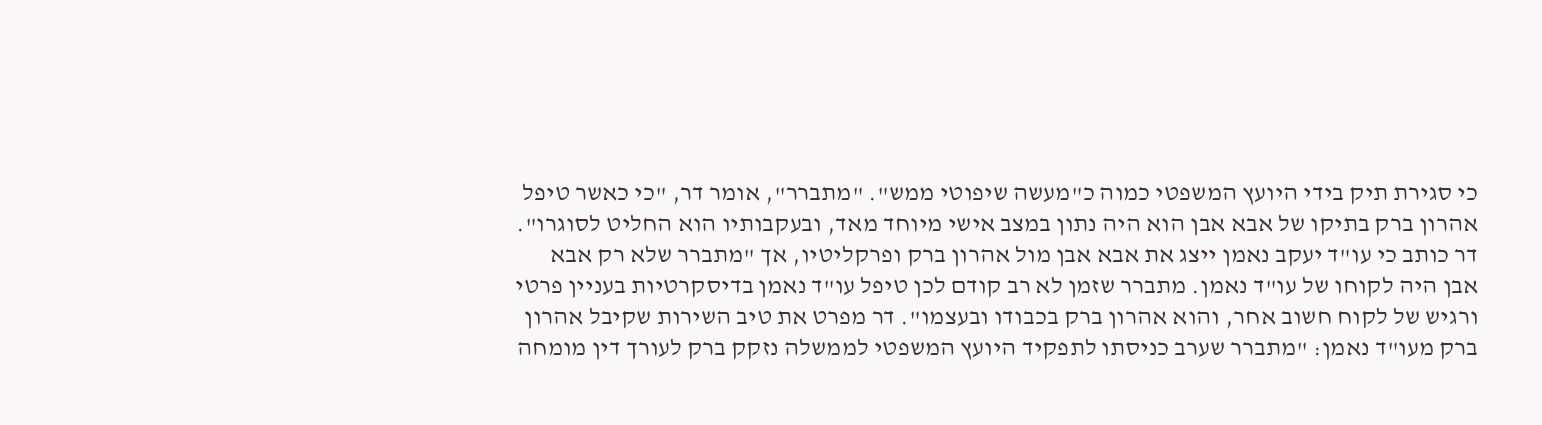כי סגירת תיק בידי היועץ המשפטי כמוה כ"מעשה שיפוטי ממש". "מתברר", אומר דר, "כי כאשר טיפל אהרון ברק בתיקו של אבא אבן הוא היה נתון במצב אישי מיוחד מאד, ובעקבותיו הוא החליט לסוגרו". דר כותב כי עו"ד יעקב נאמן ייצג את אבא אבן מול אהרון ברק ופרקליטיו, אך "מתברר שלא רק אבא אבן היה לקוחו של עו"ד נאמן. מתברר שזמן לא רב קודם לכן טיפל עו"ד נאמן בדיסקרטיות בעניין פרטי ורגיש של לקוח חשוב אחר, והוא אהרון ברק בכבודו ובעצמו". דר מפרט את טיב השירות שקיבל אהרון ברק מעו"ד נאמן: "מתברר שערב כניסתו לתפקיד היועץ המשפטי לממשלה נזקק ברק לעורך דין מומחה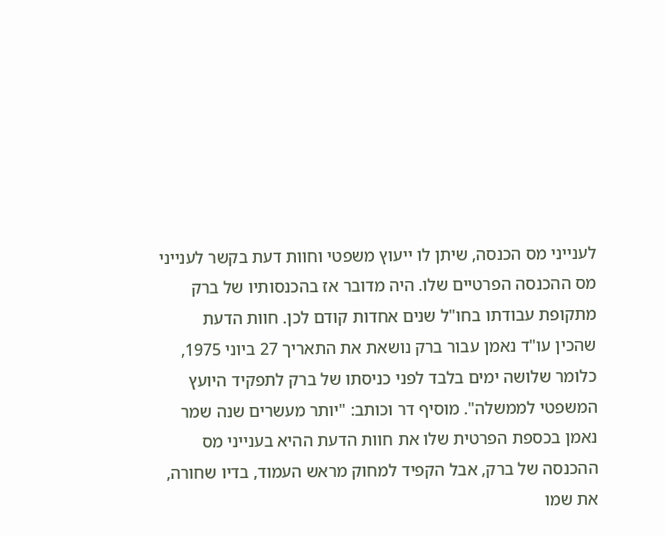לענייני מס הכנסה, שיתן לו ייעוץ משפטי וחוות דעת בקשר לענייני מס ההכנסה הפרטיים שלו. היה מדובר אז בהכנסותיו של ברק מתקופת עבודתו בחו"ל שנים אחדות קודם לכן. חוות הדעת שהכין עו"ד נאמן עבור ברק נושאת את התאריך 27 ביוני 1975, כלומר שלושה ימים בלבד לפני כניסתו של ברק לתפקיד היועץ המשפטי לממשלה". מוסיף דר וכותב: "יותר מעשרים שנה שמר נאמן בכספת הפרטית שלו את חוות הדעת ההיא בענייני מס ההכנסה של ברק, אבל הקפיד למחוק מראש העמוד, בדיו שחורה, את שמו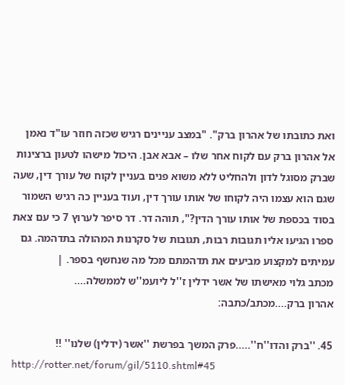ואת כתובתו של אהרון ברק". "במצב עניינים רגיש שכזה חוזר עו"ד נאמן אל אהרון ברק עם לקוח אחר שלו – אבא אבן. היכול מישהו לטעון ברצינות שברק מסוגל לדון ולהחליט ללא משוא פנים בעניין לקוח של עורך דין, שעה שגם הוא עצמו היה לקוחו של אותו עורך דין, ועוד בעניין כה רגיש השמור בסוד בכספת של אותו עורך הדין?", תוהה דר. דר סיפר לערוץ 7 כי עם צאת ספרו הגיעו אליו תגובות רבות, תגובות של סקרנות המהולה בתדהמה. גם עמיתים למקצוע מביעים את תדהמתם מכל מה שנחשף בספר. |
מכתב גלוי מאישתו של אשר ידלין ז''ל ליועמ''ש לממשלה....
אהרון ברק....מכתב/כתבה:

45. ''ברק והדו''ח''.....פרק המשך בפרשת ''אשר (ידלין) שלנו'' !!
http://rotter.net/forum/gil/5110.shtml#45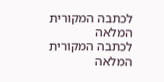לכתבה המקורית המלאה
לכתבה המקורית המלאה